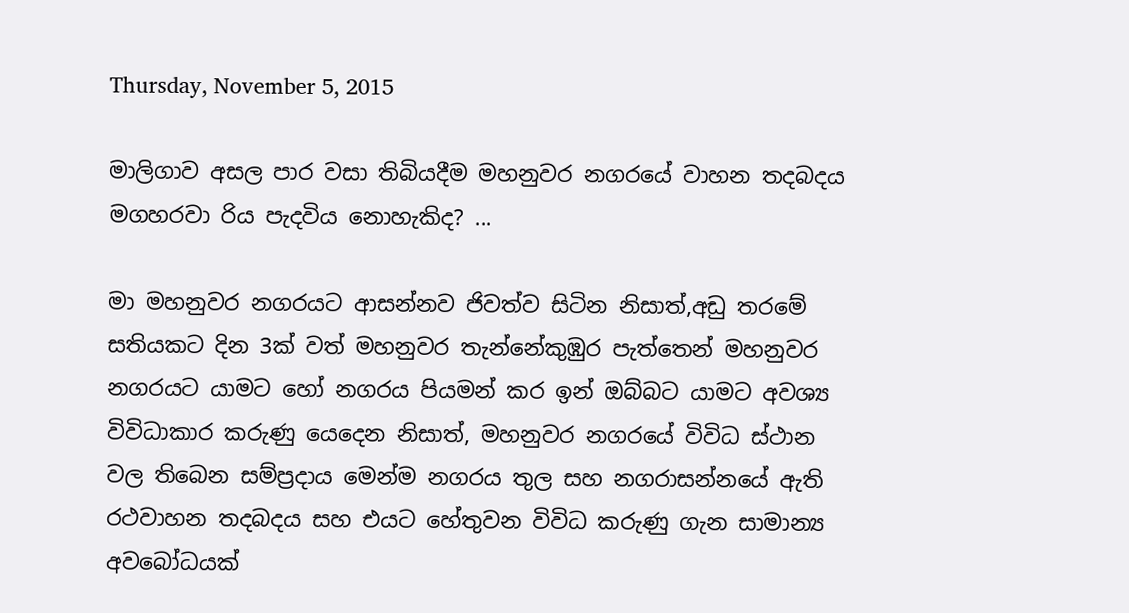Thursday, November 5, 2015

මාලිගාව අසල පාර වසා තිබියදීම මහනුවර නගරයේ වාහන තදබදය මගහරවා රිය පැදවිය නොහැකිද? ...

මා මහනුවර නගරයට ආසන්නව ජිවත්ව සිටින නිසාත්,අඩු තරමේ සතියකට දින 3ක් වත් මහනුවර තැන්නේකුඹුර පැත්තෙන් මහනුවර නගරයට යාමට හෝ නගරය පියමන් කර ඉන් ඔබ්බට යාමට අවශ්‍ය විවිධාකාර කරුණු යෙදෙන නිසාත්, මහනුවර නගරයේ විවිධ ස්ථාන වල තිබෙන සම්ප්‍රදාය මෙන්ම නගරය තුල සහ නගරාසන්නයේ ඇති රථවාහන තදබදය සහ එයට හේතුවන විවිධ කරුණු ගැන සාමාන්‍ය අවබෝධයක්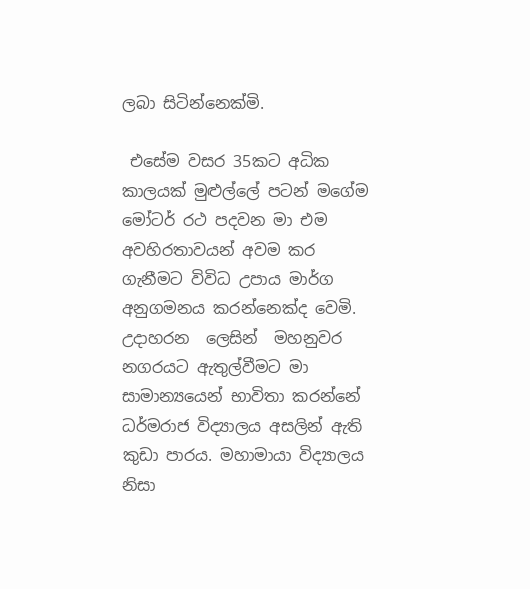ලබා සිටින්නෙක්මි.

 එසේම වසර 35කට අධික කාලයක් මුළුල්ලේ පටන් මගේම මෝටර් රථ පදවන මා එම අවහිරතාවයන් අවම කර ගැනීමට විවිධ උපාය මාර්ග අනුගමනය කරන්නෙක්ද වෙමි. උදාහරන  ලෙසින්  මහනුවර නගරයට ඇතුල්වීමට මා සාමාන්‍යයෙන් භාවිතා කරන්නේ ධර්මරාජ විද්‍යාලය අසලින් ඇති කුඩා පාරය. මහාමායා විද්‍යාලය නිසා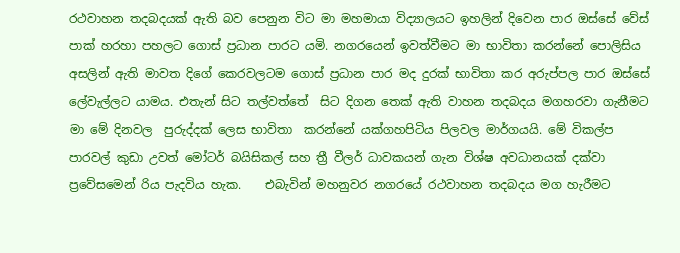රථවාහන තදබදයක් ඇති බව පෙනුන විට මා මහමායා විද්‍යාලයට ඉහලින් දිවෙන පාර ඔස්සේ වේස් පාක් හරහා පහලට ගොස් ප්‍රධාන පාරට යමි. නගරයෙන් ඉවත්වීමට මා භාවිතා කරන්නේ පොලිසිය අසලින් ඇති මාවත දිගේ කෙරවලටම ගොස් ප්‍රධාන පාර මද දුරක් භාවිතා කර අරුප්පල පාර ඔස්සේ ලේවැල්ලට යාමය. එතැන් සිට තල්වත්තේ  සිට දිගන තෙක් ඇති වාහන තදබදය මගහරවා ගැනීමට මා මේ දිනවල  පුරුද්දක් ලෙස භාවිතා  කරන්නේ යක්ගහපිටිය පිලවල මාර්ගයයි. මේ විකල්ප පාරවල් කුඩා උවත් මෝටර් බයිසිකල් සහ ත්‍රී වීලර් ධාවකයන් ගැන විශ්ෂ අවධානයක් දක්වා ප්‍රවේසමෙන් රිය පැදවිය හැක.    එබැවින් මහනුවර නගරයේ රථවාහන තදබදය මග හැරීමට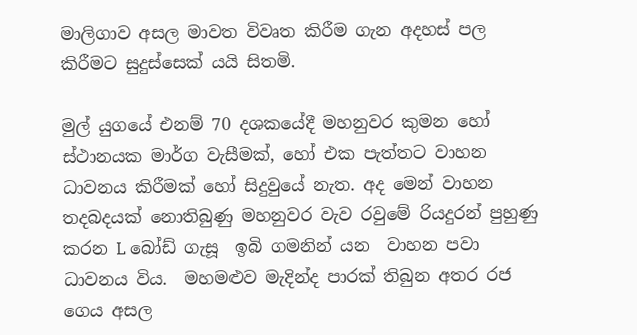මාලිගාව අසල මාවත විවෘත කිරීම ගැන අදහස් පල කිරීමට සුදුස්සෙක් යයි සිතමි.

මුල් යුගයේ එනම් 70 දශකයේදී මහනුවර කුමන හෝ ස්ථානයක මාර්ග වැසීමක්, හෝ එක පැත්තට වාහන ධාවනය කිරීමක් හෝ සිදුවුයේ නැත. අද මෙන් වාහන තදබදයක් නොතිබුණු මහනුවර වැව රවුමේ රියදුරන් පුහුණු කරන L බෝඩ් ගැසූ  ඉබි ගමනින් යන  වාහන පවා ධාවනය විය.  මහමළුව මැදින්ද පාරක් තිබුන අතර රජ ගෙය අසල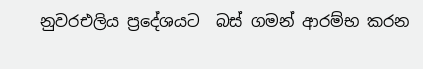නුවරඑලිය ප්‍රදේශයට  බස් ගමන් ආරම්භ කරන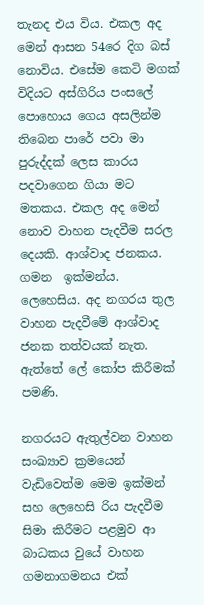තැනද එය විය. එකල අද මෙන් ආසන 54රෙ දිග බස් නොවිය. එසේම කෙටි මගක් විදියට අස්ගිරිය පංසලේ   පොහොය ගෙය අසලින්ම තිබෙන පාරේ පවා මා පුරුද්දක් ලෙස කාරය පදවාගෙන ගියා මට මතකය. එකල අද මෙන් නොව වාහන පැදවීම සරල දෙයකි. ආශ්වාද ජනකය. ගමන  ඉක්මන්ය. ලෙහෙසිය. අද නගරය තුල වාහන පැදවීමේ ආශ්වාද ජනක තත්වයක් නැත. ඇත්තේ ලේ කෝප කිරීමක් පමණි.

නගරයට ඇතුල්වන වාහන සංඛ්‍යාව ක්‍රමයෙන් වැඩිවෙත්ම මෙම ඉක්මන් සහ ලෙහෙසි රිය පැදවීම සිමා කිරීමට පළමුව ආ බාධකය වුයේ වාහන ගමනාගමනය එක්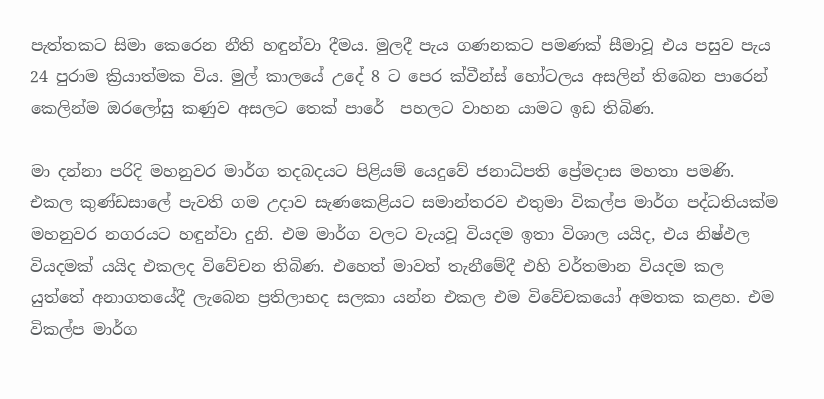පැත්තකට සිමා කෙරෙන නීති හඳුන්වා දීමය. මුලදී පැය ගණනකට පමණක් සීමාවූ එය පසුව පැය 24 පුරාම ක්‍රියාත්මක විය. මුල් කාලයේ උදේ 8 ට පෙර ක්වීන්ස් හෝටලය අසලින් තිබෙන පාරෙන් කෙලින්ම ඔරලෝසු කණුව අසලට තෙක් පාරේ  පහලට වාහන යාමට ඉඩ තිබිණ.

මා දන්නා පරිදි මහනුවර මාර්ග තදබදයට පිළියම් යෙදුවේ ජනාධිපති ප්‍රේමදාස මහතා පමණි. එකල කුණ්ඩසාලේ පැවති ගම උදාව සැණකෙළියට සමාන්තරව එතුමා විකල්ප මාර්ග පද්ධතියක්ම මහනුවර නගරයට හඳුන්වා දුනි. එම මාර්ග වලට වැයවූ වියදම ඉතා විශාල යයිද, එය නිෂ්ඵල වියදමක් යයිද එකලද විවේචන තිබිණ. එහෙත් මාවත් තැනීමේදී එහි වර්තමාන වියදම කල යුත්තේ අනාගතයේදී ලැබෙන ප්‍රතිලාභද සලකා යන්න එකල එම විවේචකයෝ අමතක කළහ. එම විකල්ප මාර්ග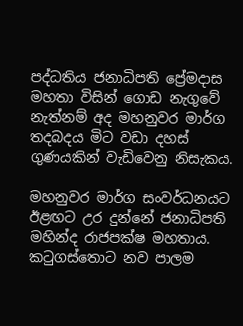පද්ධතිය ජනාධිපති ප්‍රේමදාස මහතා විසින් ගොඩ නැගුවේ නැත්නම් අද මහනුවර මාර්ග තදබදය මිට වඩා දහස් ගුණයකින් වැඩිවෙනු නිසැකය.

මහනුවර මාර්ග සංවර්ධනයට ඊළඟට උර දුන්නේ ජනාධිපති මහින්ද රාජපක්ෂ මහතාය. කටුගස්තොට නව පාලම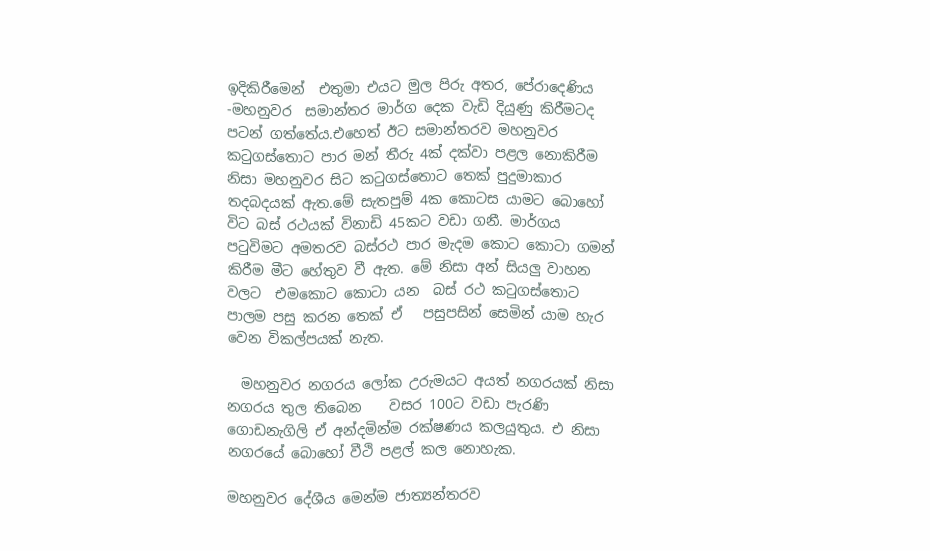ඉදිකිරීමෙන්  එතුමා එයට මුල පිරු අතර, පේරාදෙණිය -මහනුවර  සමාන්තර මාර්ග දෙක වැඩි දියුණු කිරීමටද පටන් ගත්තේය.එහෙත් ඊට සමාන්තරව මහනුවර කටුගස්තොට පාර මන් තීරු 4ක් දක්වා පළල නොකිරීම නිසා මහනුවර සිට කටුගස්තොට තෙක් පුදුමාකාර තදබදයක් ඇත.මේ සැතපුම් 4ක කොටස යාමට බොහෝ විට බස් රථයක් විනාඩි 45කට වඩා ගනී. මාර්ගය පටුවිමට අමතරව බස්රථ පාර මැදම කොට කොටා ගමන් කිරීම මීට හේතුව වී ඇත. මේ නිසා අන් සියලු වාහන වලට  එමකොට කොටා යන  බස් රථ කටුගස්තොට පාලම පසු කරන තෙක් ඒ   පසුපසින් සෙමින් යාම හැර වෙන විකල්පයක් නැත.

  මහනුවර නගරය ලෝක උරුමයට අයත් නගරයක් නිසා නගරය තුල තිබෙන    වසර 100ට වඩා පැරණි ගොඩනැගිලි ඒ අන්දමින්ම රක්ෂණය කලයුතුය. එ නිසා  නගරයේ බොහෝ වීථි පළල් කල නොහැක.

මහනුවර දේශීය මෙන්ම ජාත්‍යන්තරව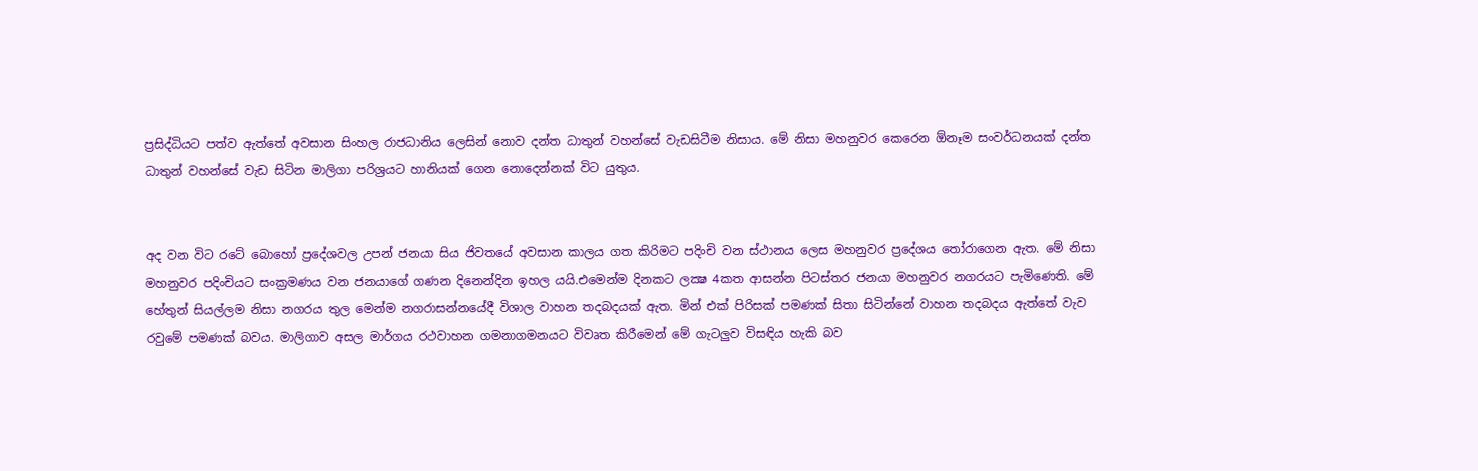ප්‍රසිද්ධියට පත්ව ඇත්තේ අවසාන සිංහල රාජධානිය ලෙසින් නොව දන්ත ධාතුන් වහන්සේ වැඩසිටීම නිසාය. මේ නිසා මහනුවර කෙරෙන ඕනෑම සංවර්ධනයක් දන්ත ධාතුන් වහන්සේ වැඩ සිටින මාලිගා පරිශ්‍රයට හානියක් ගෙන නොදෙන්නක් විට යුතුය.


අද වන විට රටේ බොහෝ ප්‍රදේශවල උපන් ජනයා සිය ජිවතයේ අවසාන කාලය ගත කිරිමට පදිංචි වන ස්ථානය ලෙස මහනුවර ප්‍රදේශය තෝරාගෙන ඇත. මේ නිසා මහනුවර පදිංචියට සංක්‍රමණය වන ජනයාගේ ගණන දිනෙන්දින ඉහල යයි.එමෙන්ම දිනකට ලක්‍ෂ 4කත ආසන්න පිටස්තර ජනයා මහනුවර නගරයට පැමිණෙති. මේ හේතුන් සියල්ලම නිසා නගරය තුල මෙන්ම නගරාසන්නයේදී විශාල වාහන තදබදයක් ඇත. මින් එක් පිරිසක් පමණක් සිතා සිටින්නේ වාහන තදබදය ඇත්තේ වැව රවුමේ පමණක් බවය. මාලිගාව අසල මාර්ගය රථවාහන ගමනාගමනයට විවෘත කිරීමෙන් මේ ගැටලුව විසඳිය හැකි බව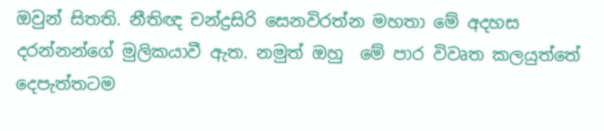ඔවුන් සිතති. නීතිඥ චන්ද්‍රසිරි සෙනවිරත්න මහතා මේ අදහස දරන්නන්ගේ මුලිකයාවී ඇත. නමුත් ඔහු  මේ පාර විවෘත කලයුත්තේ  දෙපැත්තටම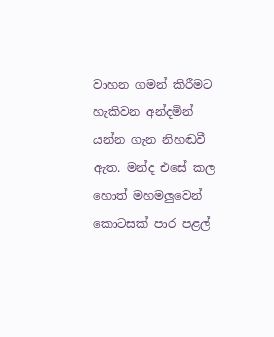වාහන ගමන් කිරීමට හැකිවන අන්දමින් යන්න ගැන නිහඬවී ඇත. මන්ද එසේ කල හොත් මහමලුවෙන් කොටසක් පාර පළල්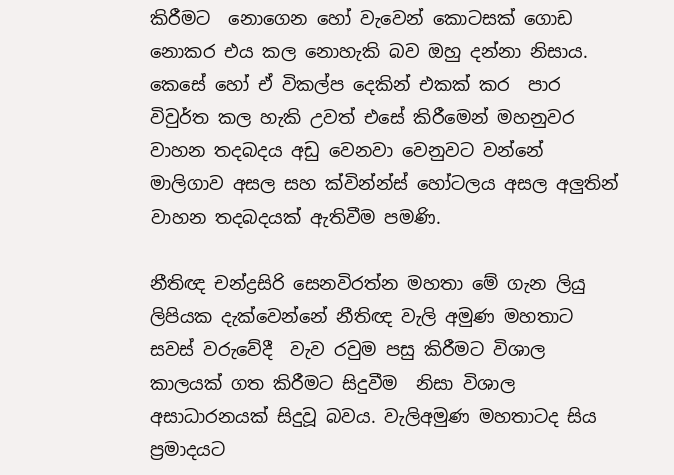කිරීමට  නොගෙන හෝ වැවෙන් කොටසක් ගොඩ නොකර එය කල නොහැකි බව ඔහු දන්නා නිසාය. කෙසේ හෝ ඒ විකල්ප දෙකින් එකක් කර  පාර විවුර්ත කල හැකි උවත් එසේ කිරීමෙන් මහනුවර වාහන තදබදය අඩු වෙනවා වෙනුවට වන්නේ මාලිගාව අසල සහ ක්වින්න්ස් හෝටලය අසල අලුතින් වාහන තදබදයක් ඇතිවීම පමණි.

නීතිඥ චන්ද්‍රසිරි සෙනවිරත්න මහතා මේ ගැන ලියු ලිපියක දැක්වෙන්නේ නීතිඥ වැලි අමුණ මහතාට සවස් වරුවේදී  වැව රවුම පසු කිරීමට විශාල කාලයක් ගත කිරීමට සිදුවීම  නිසා විශාල අසාධාරනයක් සිදුවූ බවය. වැලිඅමුණ මහතාටද සිය ප්‍රමාදයට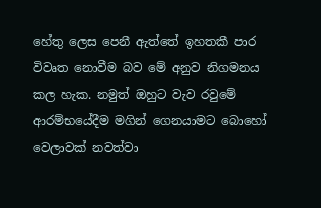හේතු ලෙස පෙනී ඇත්තේ ඉහතකී පාර විවෘත නොවීම බව මේ අනුව නිගමනය කල හැක. නමුත් ඔහුට වැව රවුමේ ආරම්භයේදීම මගින් ගෙනයාමට බොහෝ වෙලාවක් නවත්වා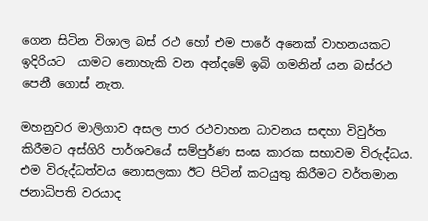ගෙන සිටින විශාල බස් රථ හෝ එම පාරේ අනෙක් වාහනයකට ඉදිරියට  යාමට නොහැකි වන අන්දමේ ඉබි ගමනින් යන බස්රථ  පෙනී ගොස් නැත.

මහනුවර මාලිගාව අසල පාර රථවාහන ධාවනය සඳහා විවුර්ත කිරීමට අස්ගිරි පාර්ශවයේ සම්පුර්ණ සංඝ කාරක සභාවම විරුද්ධය.  එම විරුද්ධත්වය නොසලකා ඊට පිටින් කටයුතු කිරීමට වර්තමාන ජනාධිපති වරයාද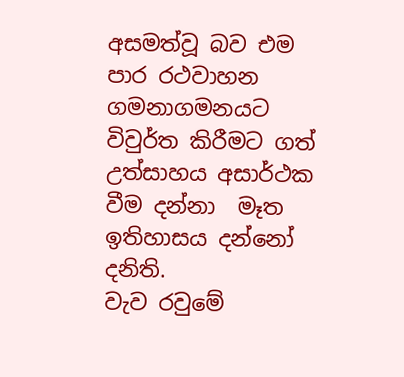අසමත්වූ බව එම පාර රථවාහන ගමනාගමනයට  විවුර්ත කිරීමට ගත්  උත්සාහය අසාර්ථක වීම දන්නා  මෑත ඉතිහාසය දන්නෝ  දනිති.
වැව රවුමේ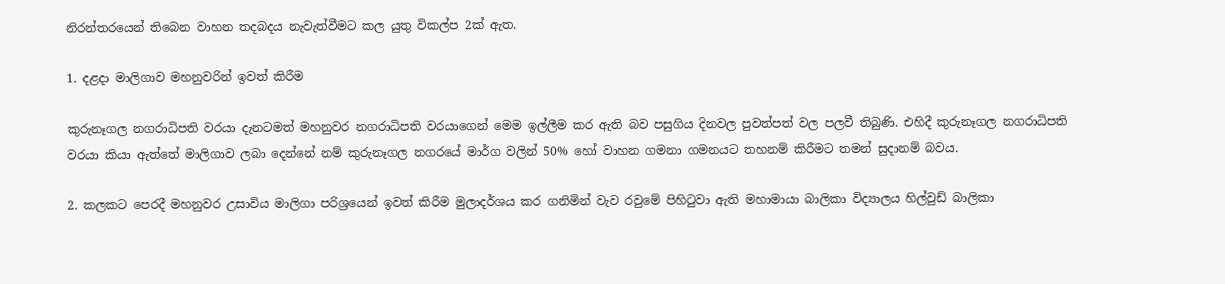නිරන්තරයෙන් තිබෙන වාහන තදබදය නැවැත්වීමට කල යුතු විකල්ප 2ක් ඇත.

1. දළදා මාලිගාව මහනුවරින් ඉවත් කිරීම

කුරුනෑගල නගරාධිපති වරයා දැනටමත් මහනුවර නගරාධිපති වරයාගෙන් මෙම ඉල්ලීම කර ඇති බව පසුගිය දිනවල පුවත්පත් වල පලවී තිබුණි. එහිදී කුරුනෑගල නගරාධිපති වරයා කියා ඇත්තේ මාලිගාව ලබා දෙන්නේ නම් කුරුනෑගල නගරයේ මාර්ග වලින් 50% හෝ වාහන ගමනා ගමනයට තහනම් කිරීමට තමන් සුදානම් බවය.

2. කලකට පෙරදී මහනුවර උසාවිය මාලිගා පරිශ්‍රයෙන් ඉවත් කිරීම මුලාදර්ශය කර ගනිමින් වැව රවුමේ පිහිටුවා ඇති මහාමායා බාලිකා විද්‍යාලය හිල්වුඩ් බාලිකා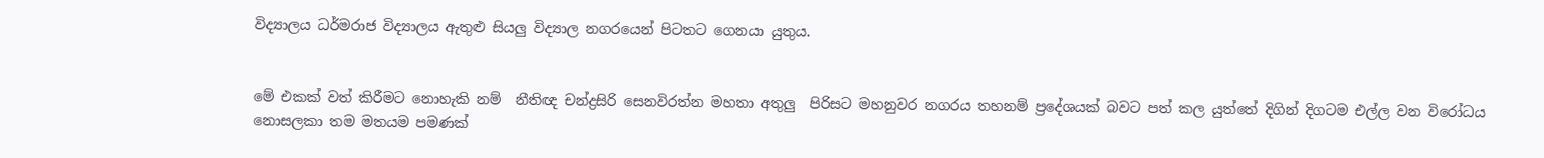විද්‍යාලය ධර්මරාජ විද්‍යාලය ඇතුළු සියලු විද්‍යාල නගරයෙන් පිටතට ගෙනයා යුතුය.


මේ එකක් වත් කිරීමට නොහැකි නම්  නීතිඥ චන්ද්‍රසිරි සෙනවිරත්න මහතා අතුලු  පිරිසට මහනුවර නගරය තහනම් ප්‍රදේශයක් බවට පත් කල යුත්තේ දිගින් දිගටම එල්ල වන විරෝධය නොසලකා තම මතයම පමණක්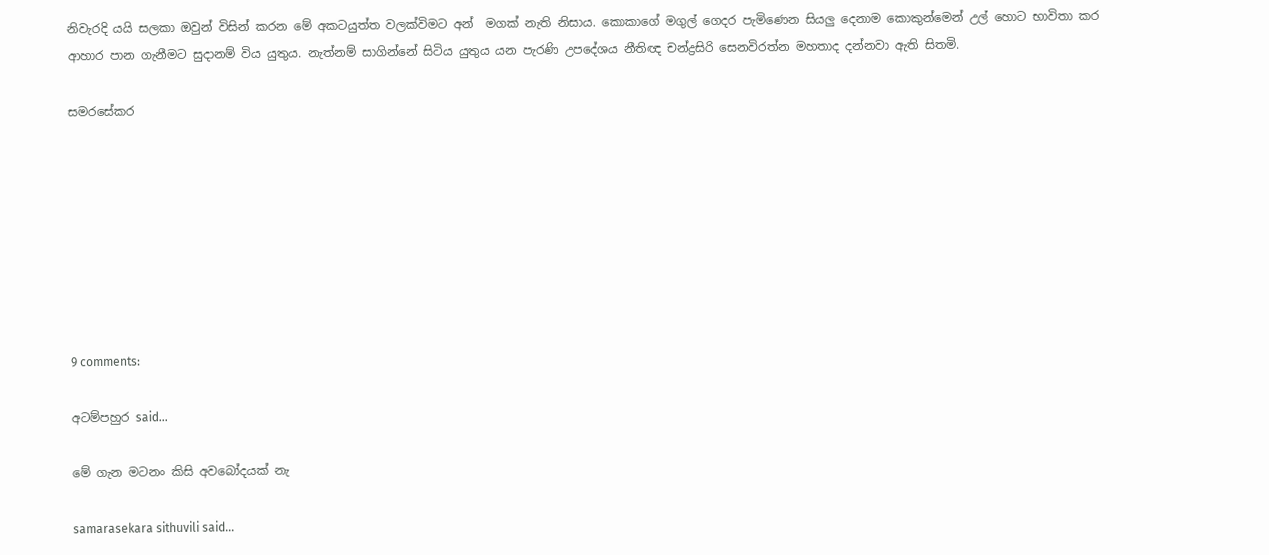නිවැරදි යයි සලකා ඔවුන් විසින් කරන මේ අකටයුත්ත වලක්විමට අන්  මගක් නැති නිසාය. කොකාගේ මගුල් ගෙදර පැමිණෙන සියලු දෙනාම කොකුන්මෙන් උල් හොට භාවිතා කර ආහාර පාන ගැනීමට සුදානම් විය යුතුය. නැත්නම් සාගින්නේ සිටිය යුතුය යන පැරණි උපදේශය නීතිඥ චන්ද්‍රසිරි සෙනවිරත්න මහතාද දන්නවා ඇති සිතමි.

සමරසේකර








9 comments:

අටම්පහුර said...

මේ ගැන මටනං කිසි අවබෝදයක් නැ

samarasekara sithuvili said...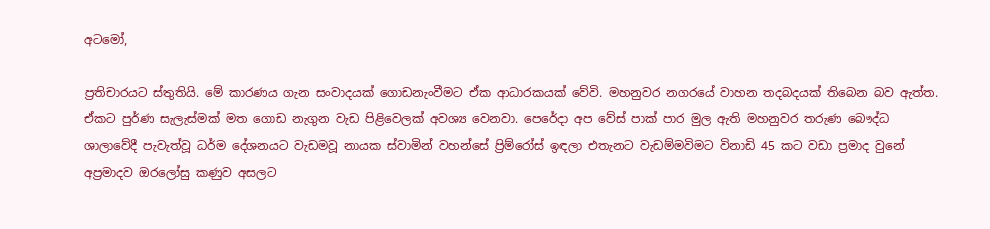අටමෝ,

ප්‍රතිචාරයට ස්තුතියි. මේ කාරණය ගැන සංවාදයක් ගොඩනැංවීමට ඒක ආධාරකයක් වේවි. මහනුවර නගරයේ වාහන තදබදයක් තිබෙන බව ඇත්ත. ඒකට පුර්ණ සැලැස්මක් මත ගොඩ නැගුන වැඩ පිළිවෙලක් අවශ්‍ය වෙනවා. පෙරේදා අප වේස් පාක් පාර මුල ඇති මහනුවර තරුණ බෞද්ධ ශාලාවේදී පැවැත්වූ ධර්ම දේශනයට වැඩමවූ නායක ස්වාමින් වහන්සේ ප්‍රිම්රෝස් ඉඳලා එතැනට වැඩම්මවිමට විනාඩි 45 කට වඩා ප්‍රමාද වුනේ අප්‍රමාදව ඔරලෝසු කණුව අසලට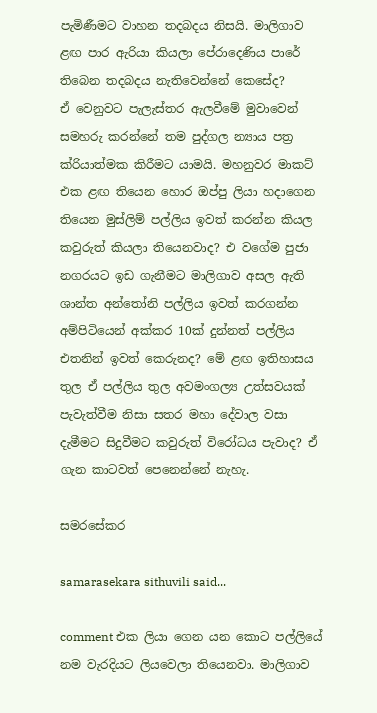පැමිණීමට වාහන තදබදය නිසයි. මාලිගාව ළඟ පාර ඇරියා කියලා පේරාදෙණිය පාරේ තිබෙන තදබදය නැතිවෙන්නේ කෙසේද?
ඒ වෙනුවට පැලැස්තර ඇලවීමේ මුවාවෙන් සමහරු කරන්නේ තම පුද්ගල න්‍යාය පත්‍ර ක්රියාත්මක කිරීමට යාමයි. මහනුවර මාකට් එක ළඟ තියෙන හොර ඔප්පු ලියා හදාගෙන තියෙන මුස්ලිම් පල්ලිය ඉවත් කරන්න කියල කවුරුත් කියලා තියෙනවාද? එ වගේම පුජා නගරයට ඉඩ ගැනීමට මාලිගාව අසල ඇති ශාන්ත අන්තෝනි පල්ලිය ඉවත් කරගන්න අම්පිටියෙන් අක්කර 10ක් දුන්නත් පල්ලිය එතනින් ඉවත් කෙරුනද? මේ ළඟ ඉතිහාසය තුල ඒ පල්ලිය තුල අවමංගල්‍ය උත්සවයක් පැවැත්වීම නිසා සතර මහා දේවාල වසා දැමීමට සිදුවීමට කවුරුත් විරෝධය පැවාද? ඒ ගැන කාටවත් පෙනෙන්නේ නැහැ.

සමරසේකර

samarasekara sithuvili said...

comment එක ලියා ගෙන යන කොට පල්ලියේ නම වැරදියට ලියවෙලා තියෙනවා. මාලිගාව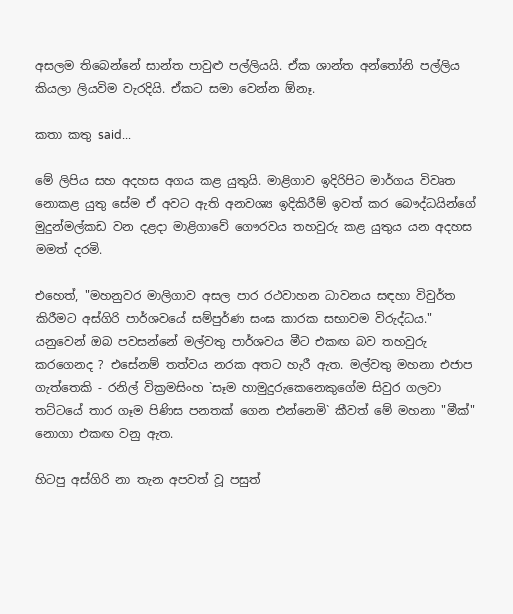අසලම තිබෙන්නේ සාන්ත පාවුළු පල්ලියයි. ඒක ශාන්ත අන්තෝනි පල්ලිය කියලා ලියවිම වැරදියි. ඒකට සමා වෙන්න ඕනෑ.

කතා කතු said...

මේ ලිපිය සහ අදහස අගය කළ යුතුයි. මාළිගාව ඉදිරිපිට මාර්ගය විවෘත නොකළ යුතු සේම ඒ අවට ඇති අනවශ්‍ය ඉදිකිරීම් ඉවත් කර බෞද්ධයින්ගේ මුදුන්මල්කඩ වන දළදා මාළිගාවේ ගෞරවය තහවුරු කළ යුතුය යන අදහස මමත් දරමි.

එහෙත්, "මහනුවර මාලිගාව අසල පාර රථවාහන ධාවනය සඳහා විවුර්ත කිරීමට අස්ගිරි පාර්ශවයේ සම්පුර්ණ සංඝ කාරක සභාවම විරුද්ධය." යනුවෙන් ඔබ පවසන්නේ මල්වතු පාර්ශවය මීට එකඟ බව තහවුරු කරගෙනද ? එසේනම් තත්වය නරක අතට හැරී ඇත. මල්වතු මහනා එජාප ගැත්තෙකි - රනිල් වික්‍රමසිංහ `සෑම හාමුදුරුකෙනෙකුගේම සිවුර ගලවා තට්ටයේ තාර ගෑම පිණිස පනතක් ගෙන එන්නෙමි` කීවත් මේ මහනා "මීක්" නොගා එකඟ වනු ඇත.

හිටපු අස්ගිරි නා තැන අපවත් වූ පසුත්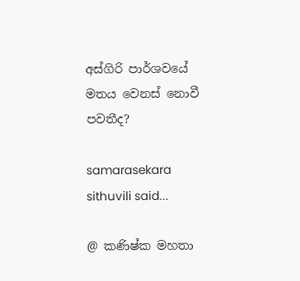අස්ගිරි පාර්ශවයේ මතය වෙනස් නොවී පවතීද?

samarasekara sithuvili said...

@ කණිෂ්ක මහතා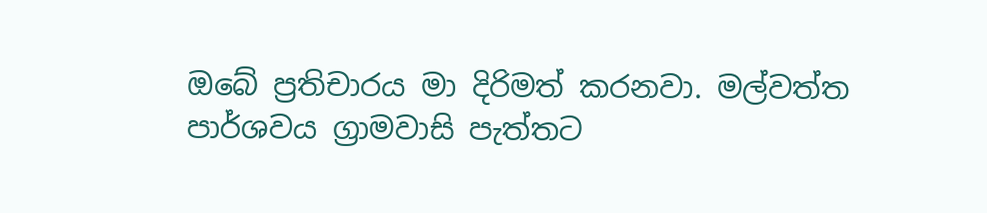ඔබේ ප්‍රතිචාරය මා දිරිමත් කරනවා. මල්වත්ත පාර්ශවය ග්‍රාමවාසි පැත්තට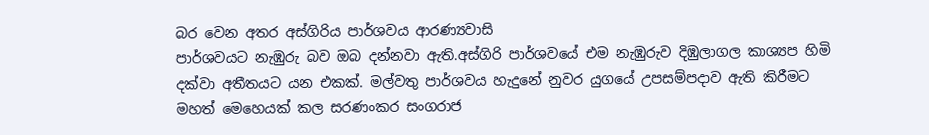බර වෙන අතර අස්ගිරිය පාර්ශවය ආරණ්‍යවාසි
පාර්ශවයට නැඹුරු බව ඔබ දන්නවා ඇති.අස්ගිරි පාර්ශවයේ එම නැඹුරුව දිඹුලාගල කාශ්‍යප හිමි දක්වා අතීතයට යන එකක්. මල්වතු පාර්ශවය හැදුනේ නුවර යුගයේ උපසම්පදාව ඇති කිරීමට මහත් මෙහෙයක් කල සරණංකර සංගරාජ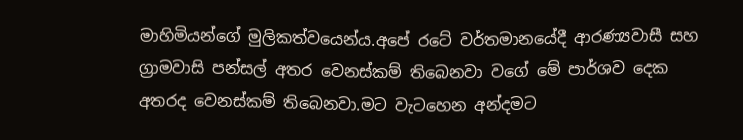මාහිමියන්ගේ මුලිකත්වයෙන්ය.අපේ රටේ වර්තමානයේදී ආරණ්‍යවාසී සහ ග්‍රාමවාසි පන්සල් අතර වෙනස්කම් තිබෙනවා වගේ මේ පාර්ශව දෙක අතරද වෙනස්කම් තිබෙනවා.මට වැටහෙන අන්දමට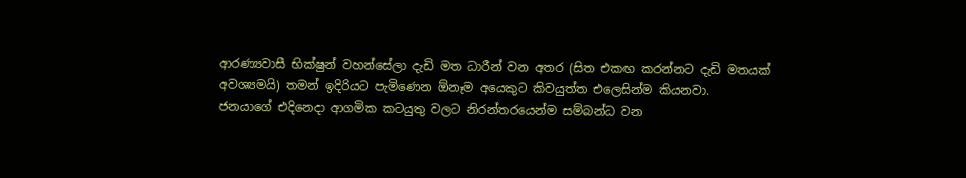ආරණ්‍යවාසී භික්ෂුන් වහන්සේලා දැඩි මත ධාරීන් වන අතර (සිත එකඟ කරන්නට දැඩි මතයක් අවශ්‍යමයි) තමන් ඉදිරියට පැමිණෙන ඕනෑම අයෙකුට කිවයුත්ත එලෙසින්ම කියනවා.
ජනයාගේ එදිනෙදා ආගමික කටයුතු වලට නිරන්තරයෙන්ම සම්බන්ධ වන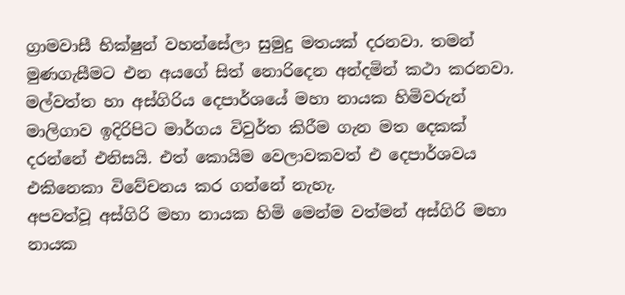ග්‍රාමවාසී භික්ෂුන් වහන්සේලා සුමුදු මතයක් දරනවා. තමන් මුණගැසීමට එන අයගේ සිත් නොරිදෙන අන්දමින් කථා කරනවා. මල්වත්ත හා අස්ගිරිය දෙපාර්ශයේ මහා නායක හිමිවරුන් මාලිගාව ඉදිරිපිට මාර්ගය විවුර්ත කිරීම ගැන මත දෙකක් දරන්නේ එනිසයි. එත් කොයිම වෙලාවකවත් එ දෙපාර්ශවය එකිනෙකා විවේචනය කර ගන්නේ නැහැ.
අපවත්වූ අස්ගිරි මහා නායක හිමි මෙන්ම වත්මන් අස්ගිරි මහා නායක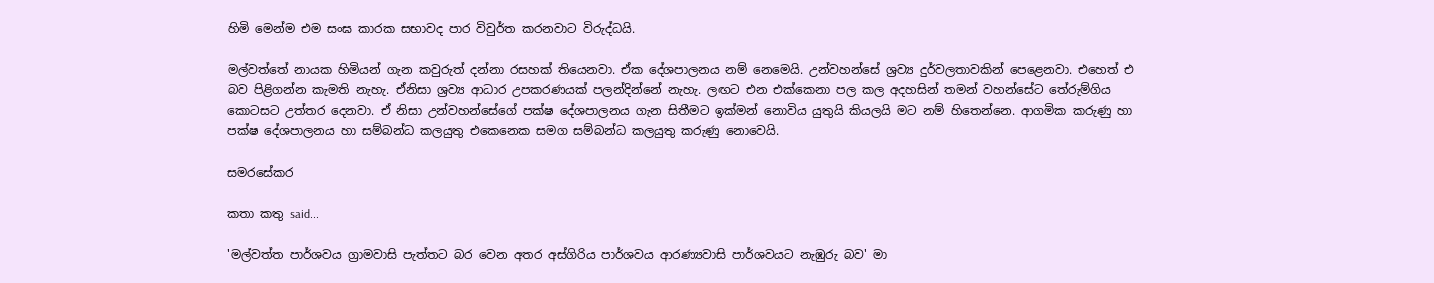හිමි මෙන්ම එම සංඝ කාරක සභාවද පාර විවුර්ත කරනවාට විරුද්ධයි.

මල්වත්තේ නායක හිමියන් ගැන කවුරුත් දන්නා රසහක් තියෙනවා. ඒක දේශපාලනය නම් නෙමෙයි. උන්වහන්සේ ශ්‍රව්‍ය දුර්වලතාවකින් පෙළෙනවා. එහෙත් එ බව පිළිගන්න කැමති නැහැ. ඒනිසා ශ්‍රව්‍ය ආධාර උපකරණයක් පලන්දින්නේ නැහැ. ලඟට එන එක්කෙනා පල කල අදහසින් තමන් වහන්සේට තේරුම්ගිය කොටසට උත්තර දෙනවා. ඒ නිසා උන්වහන්සේගේ පක්ෂ දේශපාලනය ගැන සිතීමට ඉක්මන් නොවිය යුතුයි කියලයි මට නම් හිතෙන්නෙ. ආගමික කරුණු හා පක්ෂ දේශපාලනය හා සම්බන්ධ කලයුතු එකෙනෙක සමග සම්බන්ධ කලයුතු කරුණු නොවෙයි.

සමරසේකර

කතා කතු said...

'මල්වත්ත පාර්ශවය ග්‍රාමවාසි පැත්තට බර වෙන අතර අස්ගිරිය පාර්ශවය ආරණ්‍යවාසි පාර්ශවයට නැඹුරු බව' මා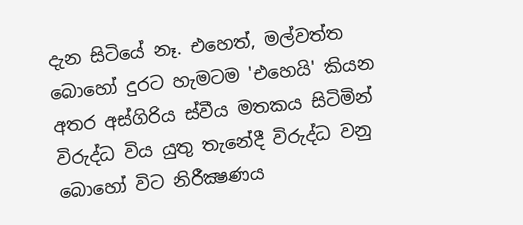දැන සිටියේ නෑ. එහෙත්, මල්වත්ත බොහෝ දුරට හැමටම 'එහෙයි' කියන අතර අස්ගිරිය ස්වීය මතකය සිටිමින් විරුද්ධ විය යුතු තැනේදී විරුද්ධ වනු බොහෝ විට නිරීක්‍ෂණය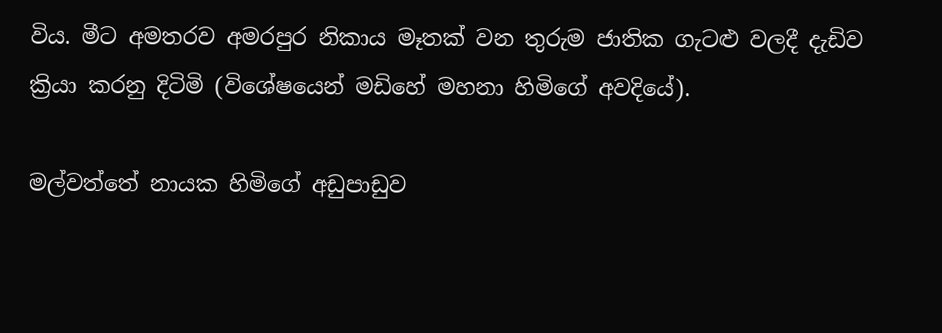විය. මීට අමතරව අමරපුර නිකාය මෑතක් වන තුරුම ජාතික ගැටළු වලදී දැඩිව ක්‍රියා කරනු දිටිමි (විශේෂයෙන් මඩිහේ මහනා හිමිගේ අවදියේ).

මල්වත්තේ නායක හිමිගේ අඩුපාඩුව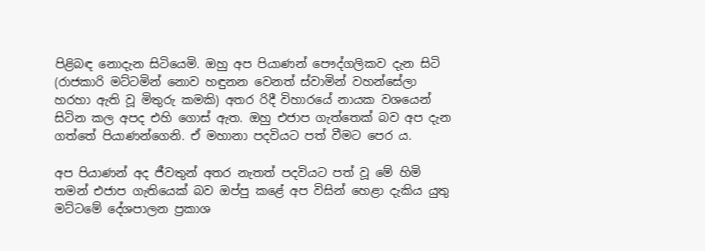පිළිබඳ නොදැන සිටියෙමි. ඔහු අප පියාණන් පෞද්ගලිකව දැන සිටි (රාජකාරි මට්ටමින් නොව හඳුනන වෙනත් ස්වාමින් වහන්සේලා හරහා ඇති වූ මිතුරු කමකි) අතර රිදී විහාරයේ නායක වශයෙන් සිටින කල අපද එහි ගොස් ඇත. ඔහු එජාප ගැත්තෙක් බව අප දැන ගත්තේ පියාණන්ගෙනි. ඒ මහානා පදවියට පත් වීමට පෙර ය.

අප පියාණන් අද ජීවතුන් අතර නැතත් පදවියට පත් වූ මේ හිමි තමන් එජාප ගැතියෙක් බව ඔප්පු කළේ අප විසින් හෙළා දැකිය යුතු මට්ටමේ දේශපාලන ප්‍රකාශ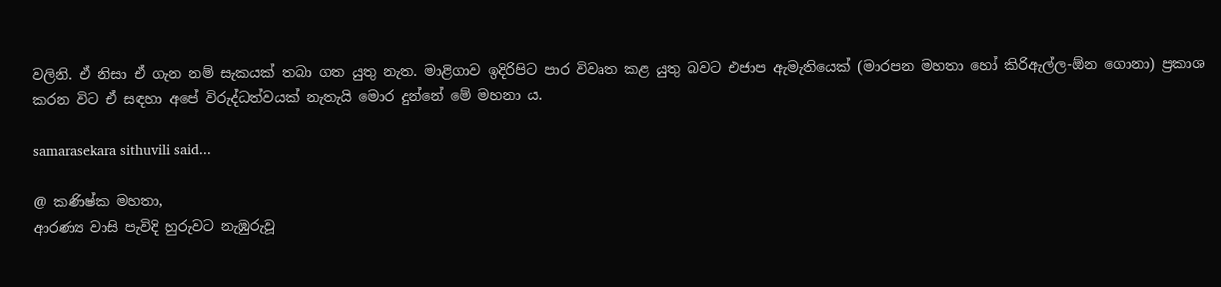වලිනි. ඒ නිසා ඒ ගැන නම් සැකයක් තබා ගත යුතු නැත. මාළිගාව ඉදිරිපිට පාර විවෘත කළ යුතු බවට එජාප ඇමැතියෙක් (මාරපන මහතා හෝ කිරිඇල්ල-ඕන ගොනා) ප්‍රකාශ කරන විට ඒ සඳහා අපේ විරුද්ධත්වයක් නැතැයි මොර දුන්නේ මේ මහනා ය.

samarasekara sithuvili said...

@ කණිෂ්ක මහතා,
ආරණ්‍ය වාසි පැවිදි හුරුවට නැඹුරුවූ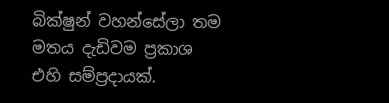බික්ෂුන් වහන්සේලා තම මතය දැඩිවම ප්‍රකාශ එහි සම්ප්‍රදායක්.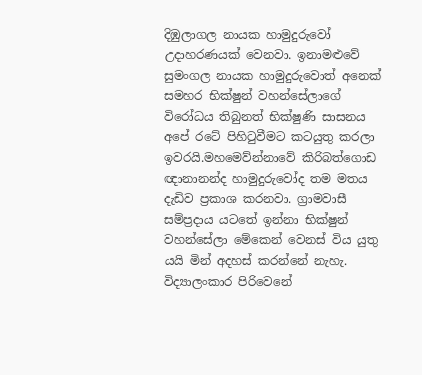දිඹුලාගල නායක හාමුදුරුවෝ උදාහරණයක් වෙනවා. ඉනාමළුවේ සුමංගල නායක හාමුදුරුවොත් අනෙක් සමහර භික්ෂුන් වහන්සේලාගේ විරෝධය තිබුනත් භික්ෂුණි සාසනය අපේ රටේ පිහිටුවීමට කටයුතු කරලා ඉවරයි.මහමෙව්න්නාවේ කිරිබත්ගොඩ ඥානානන්ද හාමුදුරුවෝද තම මතය දැඩිව ප්‍රකාශ කරනවා. ග්‍රාමවාසී සම්ප්‍රදාය යටතේ ඉන්නා භික්ෂුන් වහන්සේලා මේකෙන් වෙනස් විය යුතු යයි මින් අදහස් කරන්නේ නැහැ. විද්‍යාලංකාර පිරිවෙනේ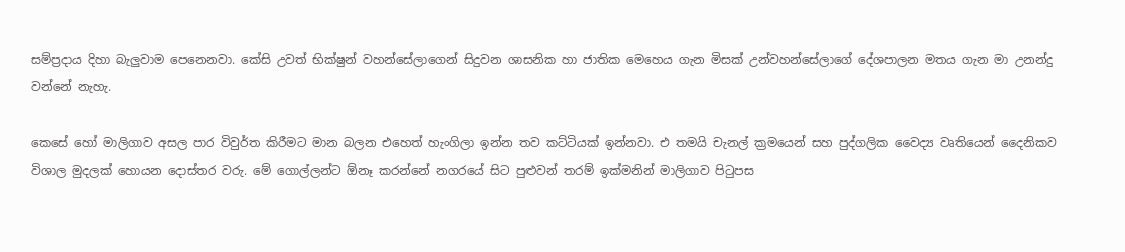සම්ප්‍රදාය දිහා බැලුවාම පෙනෙනවා. කේසි උවත් භික්ෂුන් වහන්සේලාගෙන් සිදුවන ශාසනික හා ජාතික මෙහෙය ගැන මිසක් උන්වහන්සේලාගේ දේශපාලන මතය ගැන මා උනන්දු වන්නේ නැහැ.

කෙසේ හෝ මාලිගාව අසල පාර විවුර්ත කිරීමට මාන බලන එහෙත් හැංගිලා ඉන්න තව කට්ටියක් ඉන්නවා. එ තමයි චැනල් ක්‍රමයෙන් සහ පුද්ගලික වෛද්‍ය වෘතියෙන් දෛනිකව විශාල මුදලක් හොයන දොස්තර වරු. මේ ගොල්ලන්ට ඕනෑ කරන්නේ නගරයේ සිට පුළුවන් තරම් ඉක්මනින් මාලිගාව පිටුපස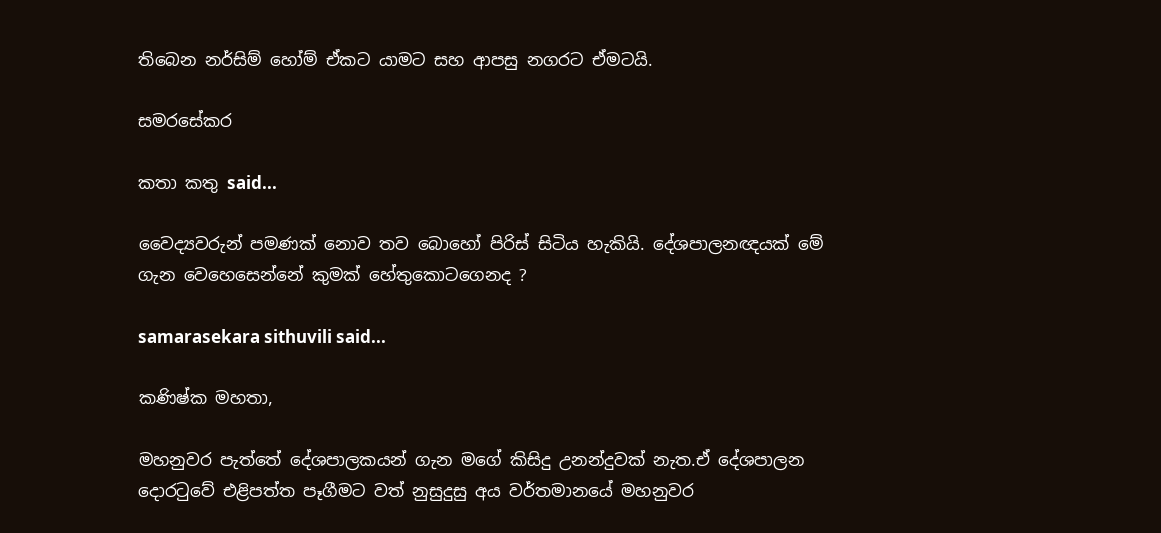තිබෙන නර්සිම් හෝම් ඒකට යාමට සහ ආපසු නගරට ඒමටයි.

සමරසේකර

කතා කතු said...

වෛද්‍යවරුන් පමණක් නොව තව බොහෝ පිරිස් සිටිය හැකියි. දේශපාලනඥයක් මේ ගැන වෙහෙසෙන්නේ කුමක් හේතුකොටගෙනද ?

samarasekara sithuvili said...

කණිෂ්ක මහතා,

මහනුවර පැත්තේ දේශපාලකයන් ගැන මගේ කිසිදු උනන්දුවක් නැත.ඒ දේශපාලන දොරටුවේ එළිපත්ත පෑගීමට වත් නුසුදුසු අය වර්තමානයේ මහනුවර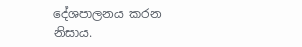දේශපාලනය කරන නිසාය.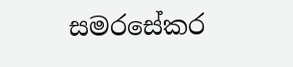සමරසේකර